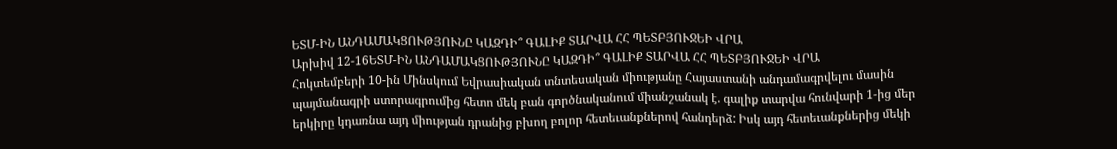ԵՏՄ-ԻՆ ԱՆԴԱՄԱԿՑՈՒԹՅՈՒՆԸ ԿԱԶԴԻ՞ ԳԱԼԻՔ ՏԱՐՎԱ ՀՀ ՊԵՏԲՅՈՒՋԵԻ ՎՐԱ
Արխիվ 12-16ԵՏՄ-ԻՆ ԱՆԴԱՄԱԿՑՈՒԹՅՈՒՆԸ ԿԱԶԴԻ՞ ԳԱԼԻՔ ՏԱՐՎԱ ՀՀ ՊԵՏԲՅՈՒՋԵԻ ՎՐԱ
Հոկտեմբերի 10-ին Մինսկում Եվրասիական տնտեսական միությանը Հայաստանի անդամագրվելու մասին պայմանագրի ստորագրումից հետո մեկ բան գործնականում միանշանակ է. գալիք տարվա հունվարի 1-ից մեր երկիրը կդառնա այդ միության դրանից բխող բոլոր հետեւանքներով հանդերձ: Իսկ այդ հետեւանքներից մեկի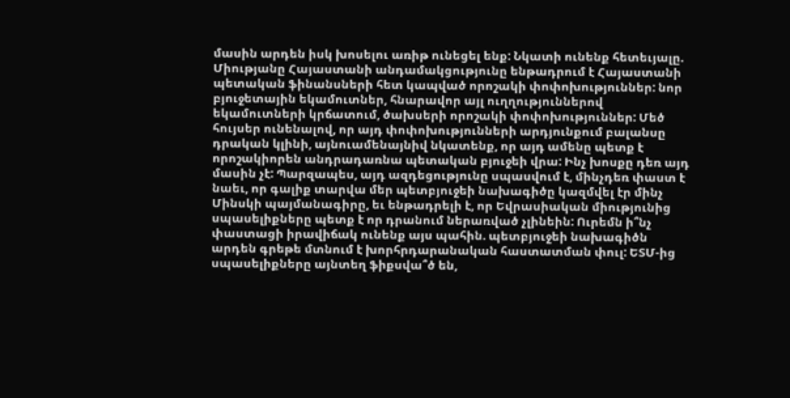մասին արդեն իսկ խոսելու առիթ ունեցել ենք: Նկատի ունենք հետեւյալը. Միությանը Հայաստանի անդամակցությունը ենթադրում է Հայաստանի պետական ֆինանսների հետ կապված որոշակի փոփոխություններ: նոր բյուջետային եկամուտներ, հնարավոր այլ ուղղություններով եկամուտների կրճատում, ծախսերի որոշակի փոփոխություններ: Մեծ հույսեր ունենալով, որ այդ փոփոխությունների արդյունքում բալանսը դրական կլինի, այնուամենայնիվ նկատենք, որ այդ ամենը պետք է որոշակիորեն անդրադառնա պետական բյուջեի վրա: Ինչ խոսքը դեռ այդ մասին չէ: Պարզապես, այդ ազդեցությունը սպասվում է, մինչդեռ փաստ է նաեւ, որ գալիք տարվա մեր պետբյուջեի նախագիծը կազմվել էր մինչ Մինսկի պայմանագիրը, եւ ենթադրելի է, որ Եվրասիական միությունից սպասելիքները պետք է որ դրանում ներառված չլինեին: Ուրեմն ի՞նչ փաստացի իրավիճակ ունենք այս պահին. պետբյուջեի նախագիծն արդեն գրեթե մտնում է խորհրդարանական հաստատման փուլ: ԵՏՄ-ից սպասելիքները այնտեղ ֆիքսվա՞ծ են,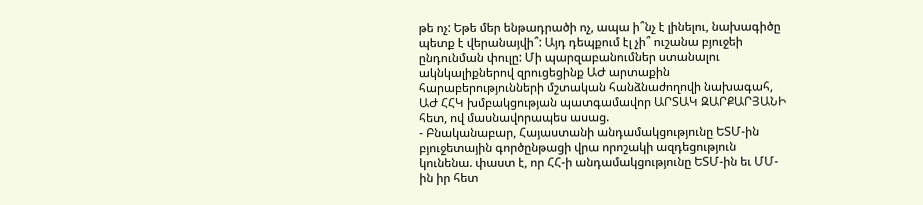թե ոչ: Եթե մեր ենթադրածի ոչ, ապա ի՞նչ է լինելու, նախագիծը պետք է վերանայվի՞: Այդ դեպքում էլ չի՞ ուշանա բյուջեի ընդունման փուլը: Մի պարզաբանումներ ստանալու ակնկալիքներով զրուցեցինք ԱԺ արտաքին հարաբերությունների մշտական հանձնաժողովի նախագահ, ԱԺ ՀՀԿ խմբակցության պատգամավոր ԱՐՏԱԿ ԶԱՐՔԱՐՅԱՆԻ հետ, ով մասնավորապես ասաց.
- Բնականաբար, Հայաստանի անդամակցությունը ԵՏՄ-ին բյուջետային գործընթացի վրա որոշակի ազդեցություն կունենա. փաստ է, որ ՀՀ-ի անդամակցությունը ԵՏՄ-ին եւ ՄՄ-ին իր հետ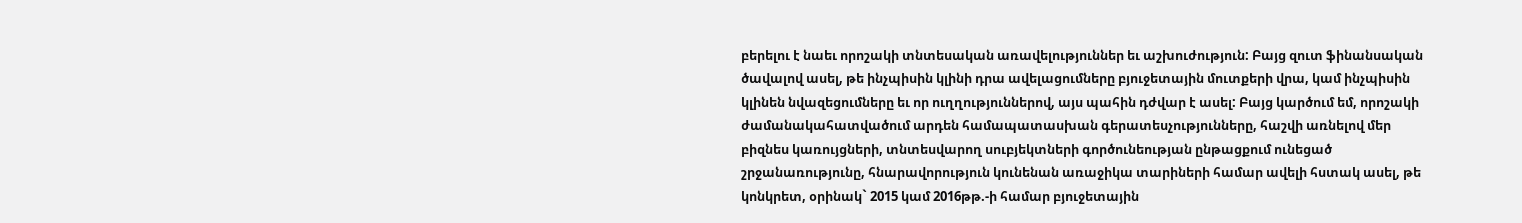բերելու է նաեւ որոշակի տնտեսական առավելություններ եւ աշխուժություն: Բայց զուտ ֆինանսական ծավալով ասել, թե ինչպիսին կլինի դրա ավելացումները բյուջետային մուտքերի վրա, կամ ինչպիսին կլինեն նվազեցումները եւ որ ուղղություններով, այս պահին դժվար է ասել: Բայց կարծում եմ, որոշակի ժամանակահատվածում արդեն համապատասխան գերատեսչությունները, հաշվի առնելով մեր բիզնես կառույցների, տնտեսվարող սուբյեկտների գործունեության ընթացքում ունեցած շրջանառությունը, հնարավորություն կունենան առաջիկա տարիների համար ավելի հստակ ասել, թե կոնկրետ, օրինակ` 2015 կամ 2016թթ.-ի համար բյուջետային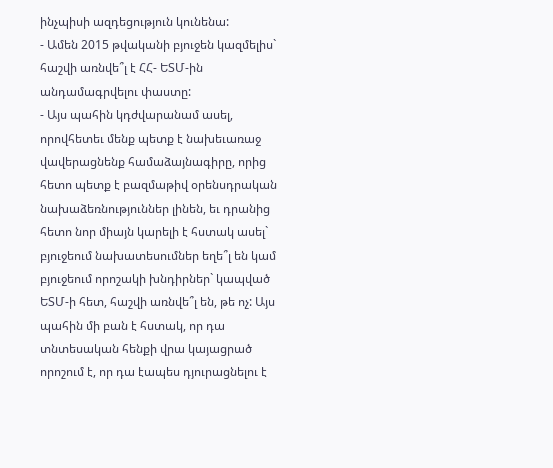ինչպիսի ազդեցություն կունենա:
- Ամեն 2015 թվականի բյուջեն կազմելիս` հաշվի առնվե՞լ է ՀՀ- ԵՏՄ-ին անդամագրվելու փաստը:
- Այս պահին կդժվարանամ ասել, որովհետեւ մենք պետք է նախեւառաջ վավերացնենք համաձայնագիրը, որից հետո պետք է բազմաթիվ օրենսդրական նախաձեռնություններ լինեն, եւ դրանից հետո նոր միայն կարելի է հստակ ասել` բյուջեում նախատեսումներ եղե՞լ են կամ բյուջեում որոշակի խնդիրներ` կապված ԵՏՄ-ի հետ, հաշվի առնվե՞լ են, թե ոչ: Այս պահին մի բան է հստակ, որ դա տնտեսական հենքի վրա կայացրած որոշում է, որ դա էապես դյուրացնելու է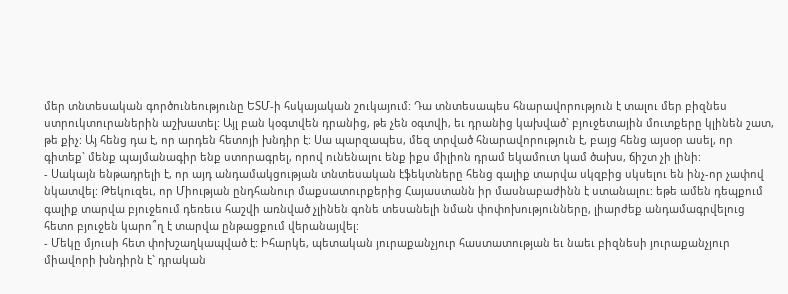մեր տնտեսական գործունեությունը ԵՏՄ-ի հսկայական շուկայում: Դա տնտեսապես հնարավորություն է տալու մեր բիզնես ստրուկտուրաներին աշխատել: Այլ բան կօգտվեն դրանից, թե չեն օգտվի, եւ դրանից կախված` բյուջետային մուտքերը կլինեն շատ, թե քիչ: Այ հենց դա է, որ արդեն հետոյի խնդիր է: Սա պարզապես, մեզ տրված հնարավորություն է, բայց հենց այսօր ասել, որ գիտեք` մենք պայմանագիր ենք ստորագրել, որով ունենալու ենք իքս միլիոն դրամ եկամուտ կամ ծախս, ճիշտ չի լինի:
- Սակայն ենթադրելի է, որ այդ անդամակցության տնտեսական էֆեկտները հենց գալիք տարվա սկզբից սկսելու են ինչ-որ չափով նկատվել: Թեկուզեւ, որ Միության ընդհանուր մաքսատուրքերից Հայաստանն իր մասնաբաժինն է ստանալու: եթե ամեն դեպքում գալիք տարվա բյուջեում դեռեւս հաշվի առնված չլինեն գոնե տեսանելի նման փոփոխությունները, լիարժեք անդամագրվելուց հետո բյուջեն կարո՞ղ է տարվա ընթացքում վերանայվել:
- Մեկը մյուսի հետ փոխշաղկապված է: Իհարկե, պետական յուրաքանչյուր հաստատության եւ նաեւ բիզնեսի յուրաքանչյուր միավորի խնդիրն է` դրական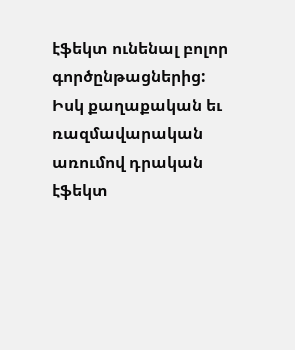էֆեկտ ունենալ բոլոր գործընթացներից: Իսկ քաղաքական եւ ռազմավարական առումով դրական էֆեկտ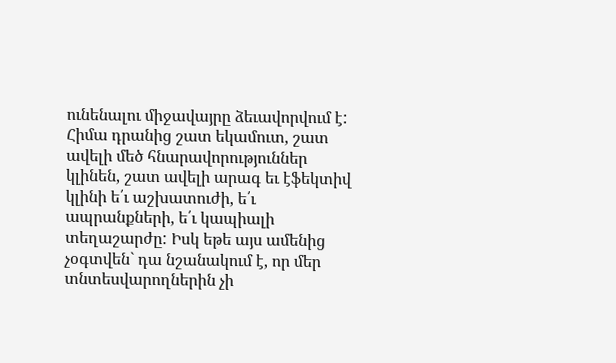ունենալու միջավայրը ձեւավորվում է: Հիմա դրանից շատ եկամուտ, շատ ավելի մեծ հնարավորություններ կլինեն, շատ ավելի արագ եւ էֆեկտիվ կլինի ե՛ւ աշխատուժի, ե՛ւ ապրանքների, ե՛ւ կապիալի տեղաշարժը: Իսկ եթե այս ամենից չօգտվեն` դա նշանակում է, որ մեր տնտեսվարողներին չի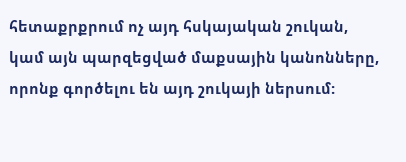հետաքրքրում ոչ այդ հսկայական շուկան, կամ այն պարզեցված մաքսային կանոնները, որոնք գործելու են այդ շուկայի ներսում: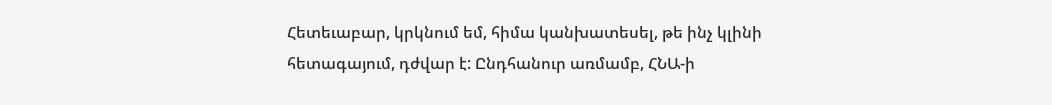Հետեւաբար, կրկնում եմ, հիմա կանխատեսել, թե ինչ կլինի հետագայում, դժվար է: Ընդհանուր առմամբ, ՀՆԱ-ի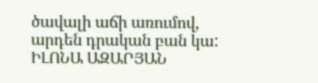ծավալի աճի առումով, արդեն դրական բան կա:
ԻԼՈՆԱ ԱԶԱՐՅԱՆ